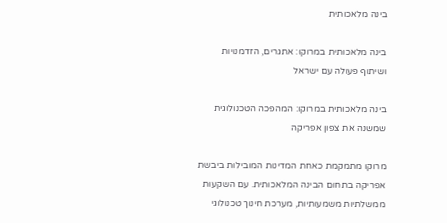בינה מלאכותית

בינה מלאכותית במרוקו: אתגרים, הזדמנויות ושיתוף פעולה עם ישראל

בינה מלאכותית במרוקו: המהפכה הטכנולוגית שמשנה את צפון אפריקה

מרוקו מתמקמת כאחת המדינות המובילות ביבשת אפריקה בתחום הבינה המלאכותית. עם השקעות ממשלתיות משמעותיות, מערכת חינוך טכנולוגי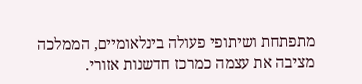מתפתחת ושיתופי פעולה בינלאומיים, הממלכה מציבה את עצמה כמרכז חדשנות אזורי.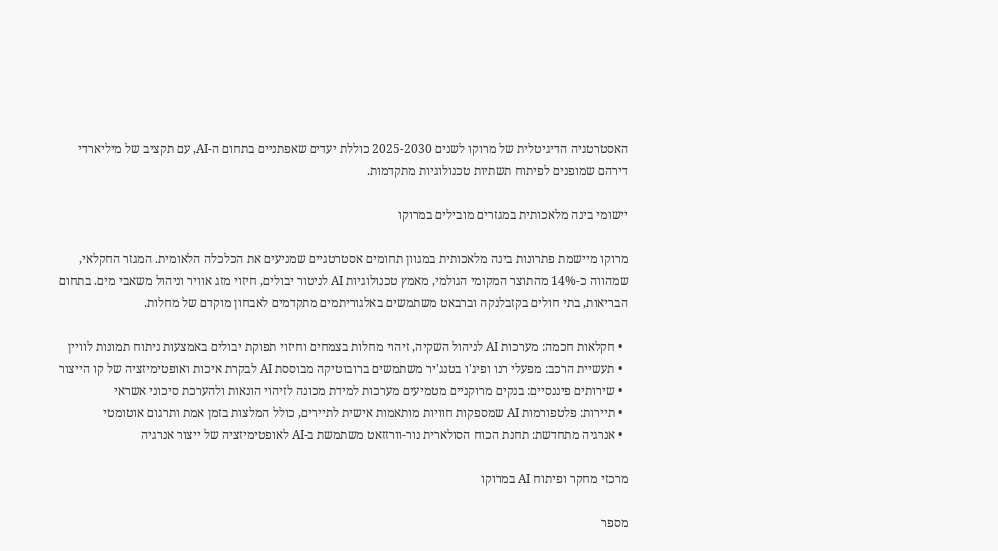האסטרטגיה הדיגיטלית של מרוקו לשנים 2025-2030 כוללת יעדים שאפתניים בתחום ה-AI, עם תקציב של מיליארדי דירהם שמופנים לפיתוח תשתיות טכנולוגיות מתקדמות.

יישומי בינה מלאכותית במגזרים מובילים במרוקו

מרוקו מיישמת פתרונות בינה מלאכותית במגוון תחומים אסטרטגיים שמניעים את הכלכלה הלאומית. המגזר החקלאי, שמהווה כ-14% מהתוצר המקומי הגולמי, מאמץ טכנולוגיות AI לניטור יבולים, חיזוי מזג אוויר וניהול משאבי מים. בתחום הבריאות, בתי חולים בקזבלנקה וברבאט משתמשים באלגוריתמים מתקדמים לאבחון מוקדם של מחלות.

  • חקלאות חכמה: מערכות AI לניהול השקיה, זיהוי מחלות בצמחים וחיזוי תפוקת יבולים באמצעות ניתוח תמונות לוויין
  • תעשיית הרכב: מפעלי רנו ופיג'ו בטנג'יר משתמשים ברובוטיקה מבוססת AI לבקרת איכות ואופטימיזציה של קו הייצור
  • שירותים פיננסיים: בנקים מרוקניים מטמיעים מערכות למידת מכונה לזיהוי הונאות ולהערכת סיכוני אשראי
  • תיירות: פלטפורמות AI שמספקות חוויות מותאמות אישית לתיירים, כולל המלצות בזמן אמת ותרגום אוטומטי
  • אנרגיה מתחדשת: תחנת הכוח הסולארית נור-וורזזאט משתמשת ב-AI לאופטימיזציה של ייצור אנרגיה

מרכזי מחקר ופיתוח AI במרוקו

מספר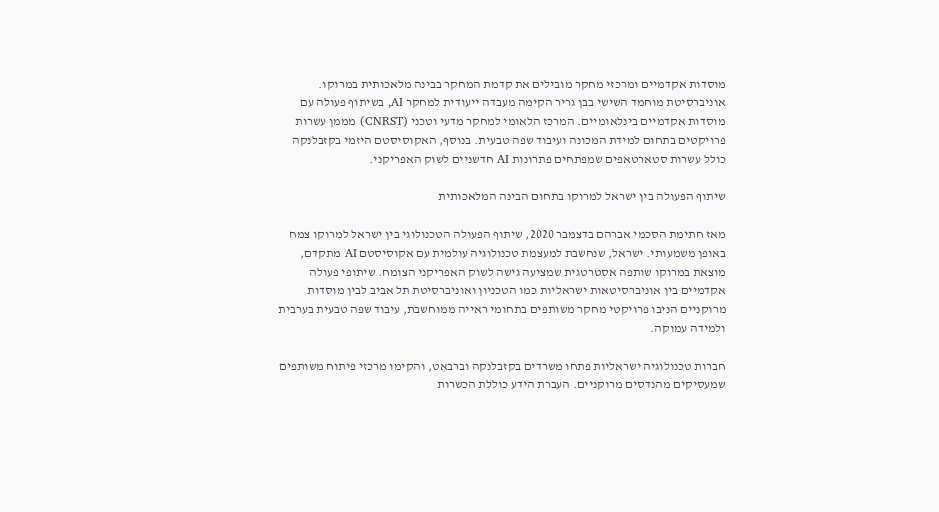מוסדות אקדמיים ומרכזי מחקר מובילים את קדמת המחקר בבינה מלאכותית במרוקו. אוניברסיטת מוחמד השישי בבן גריר הקימה מעבדה ייעודית למחקר AI, בשיתוף פעולה עם מוסדות אקדמיים בינלאומיים. המרכז הלאומי למחקר מדעי וטכני (CNRST) מממן עשרות פרויקטים בתחום למידת המכונה ועיבוד שפה טבעית. בנוסף, האקוסיסטם היזמי בקזבלנקה כולל עשרות סטארטאפים שמפתחים פתרונות AI חדשניים לשוק האפריקני.

שיתוף הפעולה בין ישראל למרוקו בתחום הבינה המלאכותית

מאז חתימת הסכמי אברהם בדצמבר 2020, שיתוף הפעולה הטכנולוגי בין ישראל למרוקו צמח באופן משמעותי. ישראל, שנחשבת למעצמת טכנולוגיה עולמית עם אקוסיסטם AI מתקדם, מוצאת במרוקו שותפה אסטרטגית שמציעה גישה לשוק האפריקני הצומח. שיתופי פעולה אקדמיים בין אוניברסיטאות ישראליות כמו הטכניון ואוניברסיטת תל אביב לבין מוסדות מרוקניים הניבו פרויקטי מחקר משותפים בתחומי ראייה ממוחשבת, עיבוד שפה טבעית בערבית ולמידה עמוקה.

חברות טכנולוגיה ישראליות פתחו משרדים בקזבלנקה וברבאט, והקימו מרכזי פיתוח משותפים שמעסיקים מהנדסים מרוקניים. העברת הידע כוללת הכשרות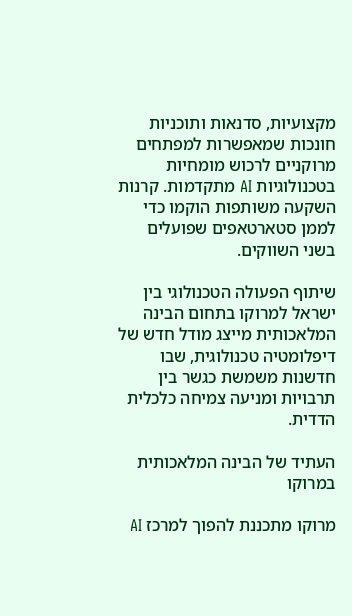מקצועיות, סדנאות ותוכניות חונכות שמאפשרות למפתחים מרוקניים לרכוש מומחיות בטכנולוגיות AI מתקדמות. קרנות השקעה משותפות הוקמו כדי לממן סטארטאפים שפועלים בשני השווקים.

שיתוף הפעולה הטכנולוגי בין ישראל למרוקו בתחום הבינה המלאכותית מייצג מודל חדש של דיפלומטיה טכנולוגית, שבו חדשנות משמשת כגשר בין תרבויות ומניעה צמיחה כלכלית הדדית.

העתיד של הבינה המלאכותית במרוקו

מרוקו מתכננת להפוך למרכז AI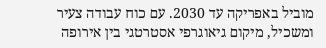מוביל באפריקה עד 2030. עם כוח עבודה צעיר ומשכיל, מיקום גיאוגרפי אסטרטגי בין אירופה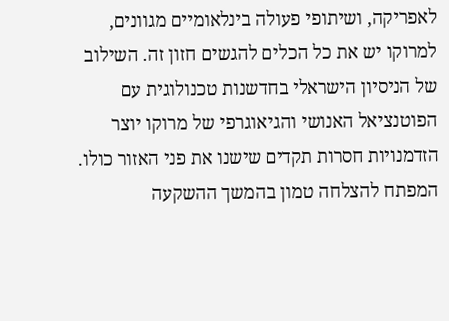לאפריקה, ושיתופי פעולה בינלאומיים מגוונים, למרוקו יש את כל הכלים להגשים חזון זה. השילוב של הניסיון הישראלי בחדשנות טכנולוגית עם הפוטנציאל האנושי והגיאוגרפי של מרוקו יוצר הזדמנויות חסרות תקדים שישנו את פני האזור כולו. המפתח להצלחה טמון בהמשך ההשקעה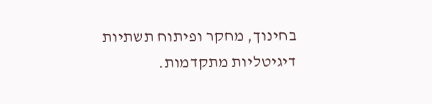בחינוך, מחקר ופיתוח תשתיות דיגיטליות מתקדמות.